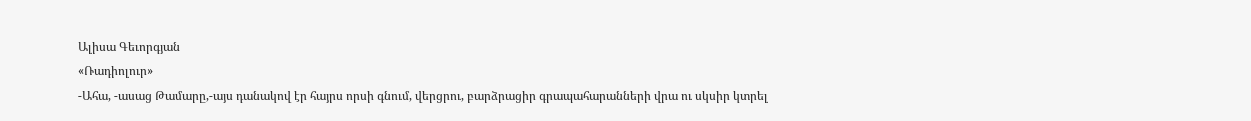Ալիսա Գեւորգյան
«Ռադիոլուր»
-Ահա, -ասաց Թամարը,-այս դանակով էր հայրս որսի գնում, վերցրու, բարձրացիր գրապահարանների վրա ու սկսիր կտրել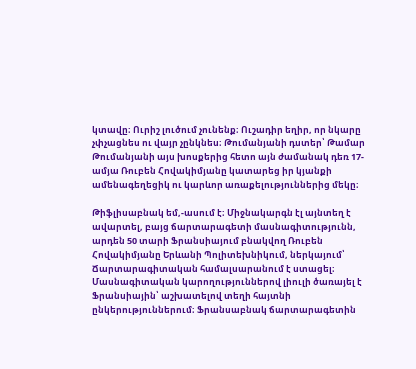կտավը։ Ուրիշ լուծում չունենք։ Ուշադիր եղիր, որ նկարը չփչացնես ու վայր չընկնես։ Թումանյանի դստեր՝ Թամար Թումանյանի այս խոսքերից հետո այն ժամանակ դեռ 17-ամյա Ռուբեն Հովակիմյանը կատարեց իր կյանքի ամենագեղեցիկ ու կարևոր առաքելություններից մեկը։

Թիֆլիսաբնակ եմ,-ասում է։ Միջնակարգն էլ այնտեղ է ավարտել, բայց ճարտարագետի մասնագիտությունն, արդեն 50 տարի Ֆրանսիայում բնակվող Ռուբեն Հովակիմյանը Երևանի Պոլիտեխնիկում, ներկայում՝ Ճարտարագիտական համալսարանում է ստացել։ Մասնագիտական կարողություններով լիուլի ծառայել է Ֆրանսիային՝ աշխատելով տեղի հայտնի ընկերություններում։ Ֆրանսաբնակ ճարտարագետին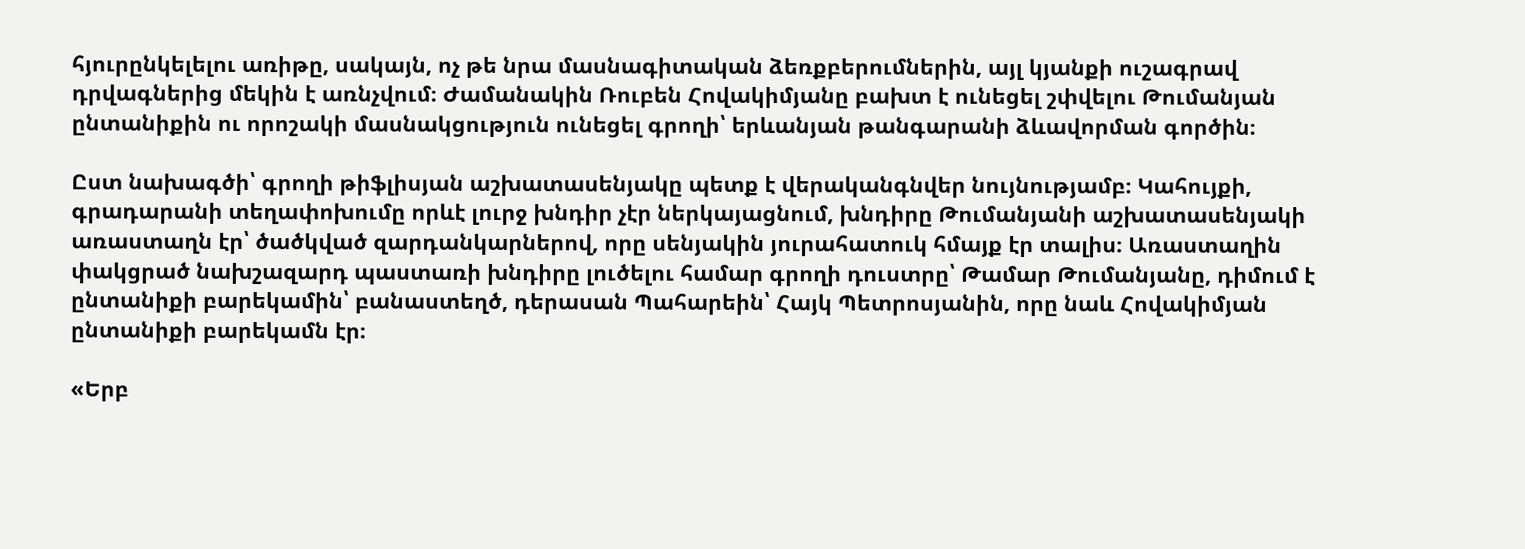հյուրընկելելու առիթը, սակայն, ոչ թե նրա մասնագիտական ձեռքբերումներին, այլ կյանքի ուշագրավ դրվագներից մեկին է առնչվում։ Ժամանակին Ռուբեն Հովակիմյանը բախտ է ունեցել շփվելու Թումանյան ընտանիքին ու որոշակի մասնակցություն ունեցել գրողի՝ երևանյան թանգարանի ձևավորման գործին։

Ըստ նախագծի՝ գրողի թիֆլիսյան աշխատասենյակը պետք է վերականգնվեր նույնությամբ։ Կահույքի, գրադարանի տեղափոխումը որևէ լուրջ խնդիր չէր ներկայացնում, խնդիրը Թումանյանի աշխատասենյակի առաստաղն էր՝ ծածկված զարդանկարներով, որը սենյակին յուրահատուկ հմայք էր տալիս։ Առաստաղին փակցրած նախշազարդ պաստառի խնդիրը լուծելու համար գրողի դուստրը՝ Թամար Թումանյանը, դիմում է ընտանիքի բարեկամին՝ բանաստեղծ, դերասան Պահարեին՝ Հայկ Պետրոսյանին, որը նաև Հովակիմյան ընտանիքի բարեկամն էր։

«Երբ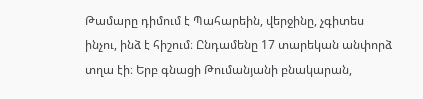Թամարը դիմում է Պահարեին, վերջինը, չգիտես ինչու, ինձ է հիշում։ Ընդամենը 17 տարեկան անփորձ տղա էի։ Երբ գնացի Թումանյանի բնակարան,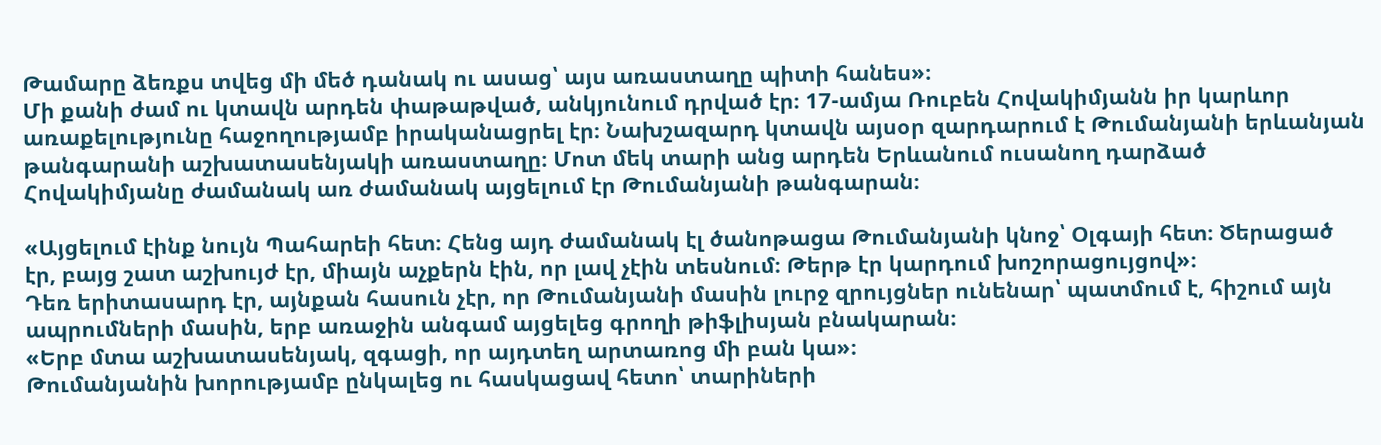Թամարը ձեռքս տվեց մի մեծ դանակ ու ասաց՝ այս առաստաղը պիտի հանես»։
Մի քանի ժամ ու կտավն արդեն փաթաթված, անկյունում դրված էր։ 17-ամյա Ռուբեն Հովակիմյանն իր կարևոր առաքելությունը հաջողությամբ իրականացրել էր։ Նախշազարդ կտավն այսօր զարդարում է Թումանյանի երևանյան թանգարանի աշխատասենյակի առաստաղը։ Մոտ մեկ տարի անց արդեն Երևանում ուսանող դարձած Հովակիմյանը ժամանակ առ ժամանակ այցելում էր Թումանյանի թանգարան։

«Այցելում էինք նույն Պահարեի հետ։ Հենց այդ ժամանակ էլ ծանոթացա Թումանյանի կնոջ՝ Օլգայի հետ։ Ծերացած էր, բայց շատ աշխույժ էր, միայն աչքերն էին, որ լավ չէին տեսնում։ Թերթ էր կարդում խոշորացույցով»։
Դեռ երիտասարդ էր, այնքան հասուն չէր, որ Թումանյանի մասին լուրջ զրույցներ ունենար՝ պատմում է, հիշում այն ապրումների մասին, երբ առաջին անգամ այցելեց գրողի թիֆլիսյան բնակարան։
«Երբ մտա աշխատասենյակ, զգացի, որ այդտեղ արտառոց մի բան կա»։
Թումանյանին խորությամբ ընկալեց ու հասկացավ հետո՝ տարիների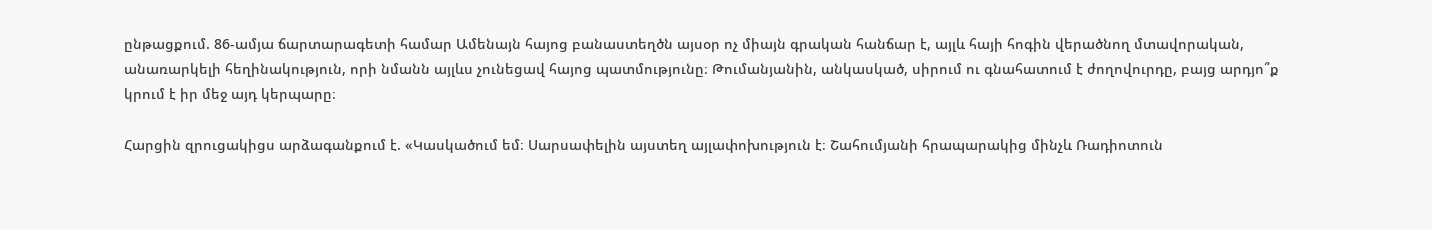ընթացքում. 86-ամյա ճարտարագետի համար Ամենայն հայոց բանաստեղծն այսօր ոչ միայն գրական հանճար է, այլև հայի հոգին վերածնող մտավորական, անառարկելի հեղինակություն, որի նմանն այլևս չունեցավ հայոց պատմությունը։ Թումանյանին, անկասկած, սիրում ու գնահատում է ժողովուրդը, բայց արդյո՞ք կրում է իր մեջ այդ կերպարը։

Հարցին զրուցակիցս արձագանքում է. «Կասկածում եմ։ Սարսափելին այստեղ այլափոխություն է։ Շահումյանի հրապարակից մինչև Ռադիոտուն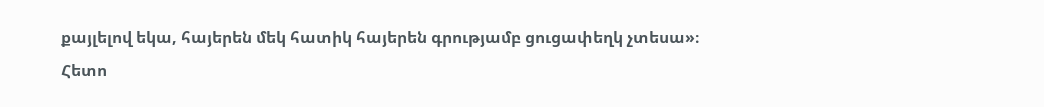քայլելով եկա, հայերեն մեկ հատիկ հայերեն գրությամբ ցուցափեղկ չտեսա»։
Հետո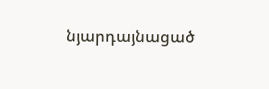նյարդայնացած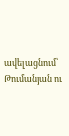ավելացնում՝ Թումանյան ու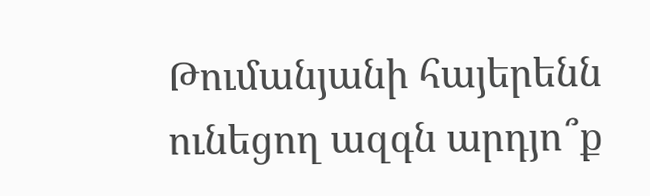Թումանյանի հայերենն ունեցող ազգն արդյո՞ք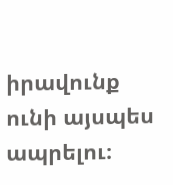իրավունք ունի այսպես ապրելու։